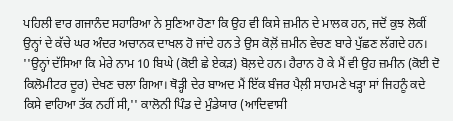ਪਹਿਲੀ ਵਾਰ ਗਜਾਨੰਦ ਸਹਾਰਿਆ ਨੇ ਸੁਣਿਆ ਹੋਣਾ ਕਿ ਉਹ ਵੀ ਕਿਸੇ ਜ਼ਮੀਨ ਦੇ ਮਾਲਕ ਹਨ, ਜਦੋਂ ਕੁਝ ਲੋਕੀਂ ਉਨ੍ਹਾਂ ਦੇ ਕੱਚੇ ਘਰ ਅੰਦਰ ਅਚਾਨਕ ਦਾਖਲ ਹੋ ਜਾਂਦੇ ਹਨ ਤੇ ਉਸ ਕੋਲ਼ੋਂ ਜ਼ਮੀਨ ਵੇਚਣ ਬਾਰੇ ਪੁੱਛਣ ਲੱਗਦੇ ਹਨ। ''ਉਨ੍ਹਾਂ ਦੱਸਿਆ ਕਿ ਮੇਰੇ ਨਾਮ 10 ਬਿਘੇ (ਕੋਈ ਛੇ ਏਕੜ) ਬੋਲ਼ਦੇ ਹਨ। ਹੈਰਾਨ ਹੋ ਕੇ ਮੈਂ ਵੀ ਉਹ ਜ਼ਮੀਨ (ਕੋਈ ਦੋ ਕਿਲੋਮੀਟਰ ਦੂਰ) ਦੇਖਣ ਚਲਾ ਗਿਆ। ਥੋੜ੍ਹੀ ਦੇਰ ਬਾਅਦ ਮੈਂ ਇੱਕ ਬੰਜਰ ਪੈਲ਼ੀ ਸਾਹਮਣੇ ਖੜ੍ਹਾ ਸਾਂ ਜਿਹਨੂੰ ਕਦੇ ਕਿਸੇ ਵਾਹਿਆ ਤੱਕ ਨਹੀਂ ਸੀ,'' ਕਾਲੋਨੀ ਪਿੰਡ ਦੇ ਮੁੰਡੇਯਾਰ (ਆਦਿਵਾਸੀ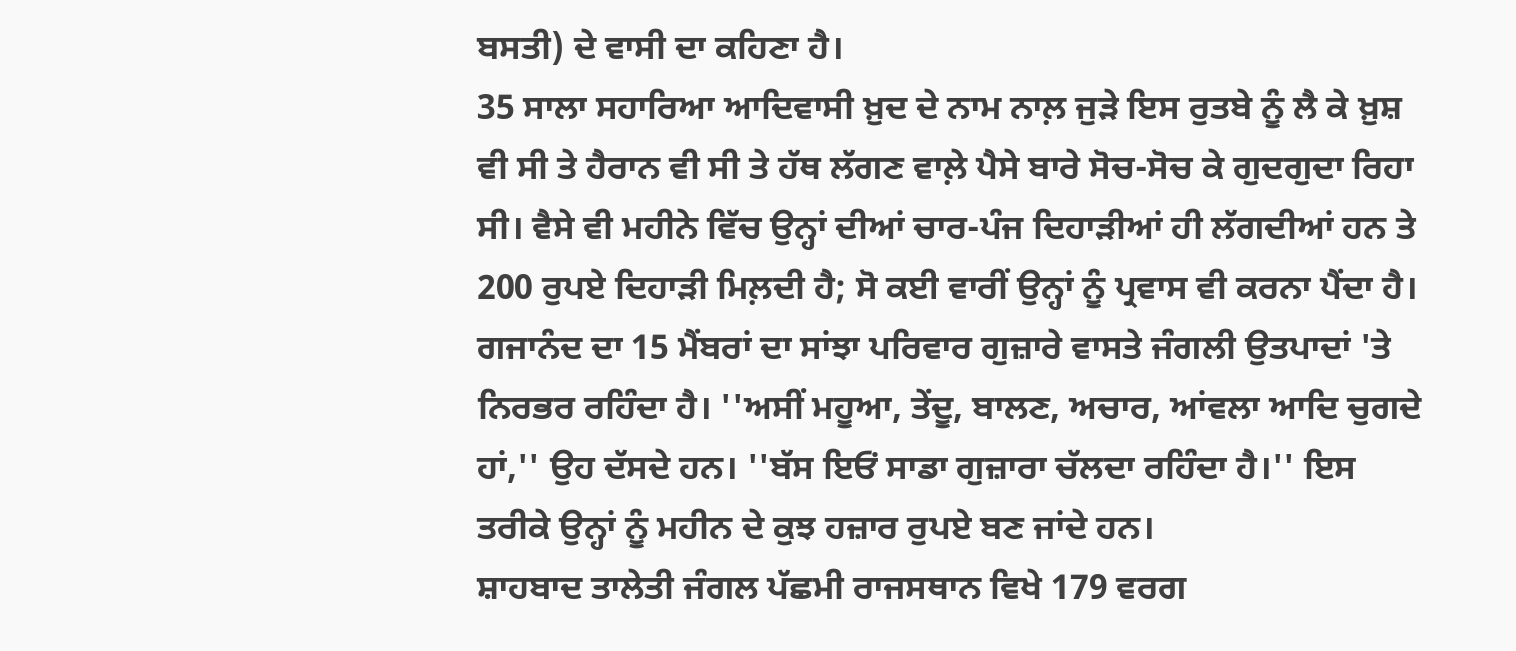ਬਸਤੀ) ਦੇ ਵਾਸੀ ਦਾ ਕਹਿਣਾ ਹੈ।
35 ਸਾਲਾ ਸਹਾਰਿਆ ਆਦਿਵਾਸੀ ਖ਼ੁਦ ਦੇ ਨਾਮ ਨਾਲ਼ ਜੁੜੇ ਇਸ ਰੁਤਬੇ ਨੂੰ ਲੈ ਕੇ ਖ਼ੁਸ਼ ਵੀ ਸੀ ਤੇ ਹੈਰਾਨ ਵੀ ਸੀ ਤੇ ਹੱਥ ਲੱਗਣ ਵਾਲ਼ੇ ਪੈਸੇ ਬਾਰੇ ਸੋਚ-ਸੋਚ ਕੇ ਗੁਦਗੁਦਾ ਰਿਹਾ ਸੀ। ਵੈਸੇ ਵੀ ਮਹੀਨੇ ਵਿੱਚ ਉਨ੍ਹਾਂ ਦੀਆਂ ਚਾਰ-ਪੰਜ ਦਿਹਾੜੀਆਂ ਹੀ ਲੱਗਦੀਆਂ ਹਨ ਤੇ 200 ਰੁਪਏ ਦਿਹਾੜੀ ਮਿਲ਼ਦੀ ਹੈ; ਸੋ ਕਈ ਵਾਰੀਂ ਉਨ੍ਹਾਂ ਨੂੰ ਪ੍ਰਵਾਸ ਵੀ ਕਰਨਾ ਪੈਂਦਾ ਹੈ। ਗਜਾਨੰਦ ਦਾ 15 ਮੈਂਬਰਾਂ ਦਾ ਸਾਂਝਾ ਪਰਿਵਾਰ ਗੁਜ਼ਾਰੇ ਵਾਸਤੇ ਜੰਗਲੀ ਉਤਪਾਦਾਂ 'ਤੇ ਨਿਰਭਰ ਰਹਿੰਦਾ ਹੈ। ''ਅਸੀਂ ਮਹੂਆ, ਤੇਂਦੂ, ਬਾਲਣ, ਅਚਾਰ, ਆਂਵਲਾ ਆਦਿ ਚੁਗਦੇ ਹਾਂ,'' ਉਹ ਦੱਸਦੇ ਹਨ। ''ਬੱਸ ਇਓਂ ਸਾਡਾ ਗੁਜ਼ਾਰਾ ਚੱਲਦਾ ਰਹਿੰਦਾ ਹੈ।'' ਇਸ ਤਰੀਕੇ ਉਨ੍ਹਾਂ ਨੂੰ ਮਹੀਨ ਦੇ ਕੁਝ ਹਜ਼ਾਰ ਰੁਪਏ ਬਣ ਜਾਂਦੇ ਹਨ।
ਸ਼ਾਹਬਾਦ ਤਾਲੇਤੀ ਜੰਗਲ ਪੱਛਮੀ ਰਾਜਸਥਾਨ ਵਿਖੇ 179 ਵਰਗ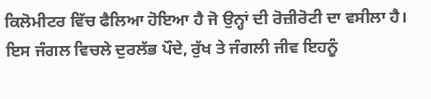ਕਿਲੋਮੀਟਰ ਵਿੱਚ ਫੈਲਿਆ ਹੋਇਆ ਹੈ ਜੋ ਉਨ੍ਹਾਂ ਦੀ ਰੋਜ਼ੀਰੋਟੀ ਦਾ ਵਸੀਲਾ ਹੈ। ਇਸ ਜੰਗਲ ਵਿਚਲੇ ਦੁਰਲੱਭ ਪੌਦੇ, ਰੁੱਖ ਤੇ ਜੰਗਲੀ ਜੀਵ ਇਹਨੂੰ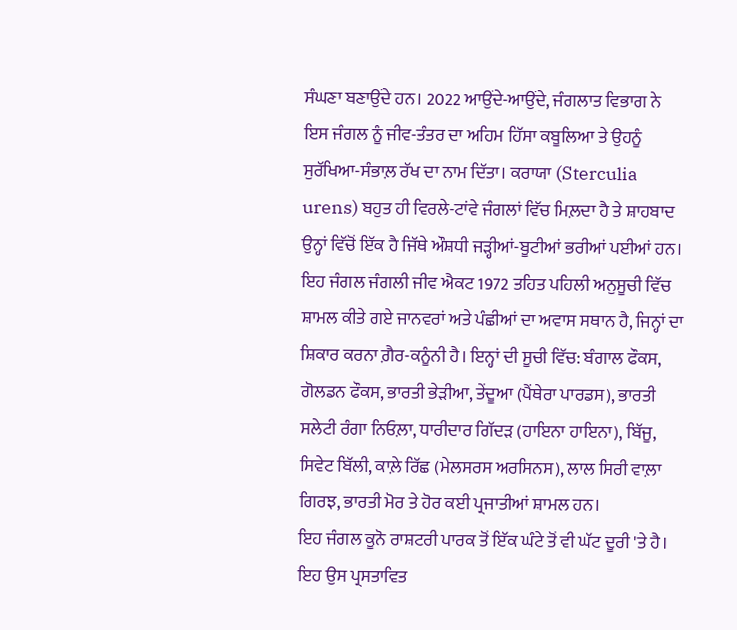ਸੰਘਣਾ ਬਣਾਉਂਦੇ ਹਨ। 2022 ਆਉਂਦੇ-ਆਉਂਦੇ, ਜੰਗਲਾਤ ਵਿਭਾਗ ਨੇ ਇਸ ਜੰਗਲ ਨੂੰ ਜੀਵ-ਤੰਤਰ ਦਾ ਅਹਿਮ ਹਿੱਸਾ ਕਬੂਲਿਆ ਤੇ ਉਹਨੂੰ ਸੁਰੱਖਿਆ-ਸੰਭਾਲ਼ ਰੱਖ ਦਾ ਨਾਮ ਦਿੱਤਾ। ਕਰਾਯਾ (Sterculia urens) ਬਹੁਤ ਹੀ ਵਿਰਲੇ-ਟਾਂਵੇ ਜੰਗਲਾਂ ਵਿੱਚ ਮਿਲ਼ਦਾ ਹੈ ਤੇ ਸ਼ਾਹਬਾਦ ਉਨ੍ਹਾਂ ਵਿੱਚੋਂ ਇੱਕ ਹੈ ਜਿੱਥੇ ਔਸ਼ਧੀ ਜੜ੍ਹੀਆਂ-ਬੂਟੀਆਂ ਭਰੀਆਂ ਪਈਆਂ ਹਨ।
ਇਹ ਜੰਗਲ ਜੰਗਲੀ ਜੀਵ ਐਕਟ 1972 ਤਹਿਤ ਪਹਿਲੀ ਅਨੁਸੂਚੀ ਵਿੱਚ ਸ਼ਾਮਲ ਕੀਤੇ ਗਏ ਜਾਨਵਰਾਂ ਅਤੇ ਪੰਛੀਆਂ ਦਾ ਅਵਾਸ ਸਥਾਨ ਹੈ, ਜਿਨ੍ਹਾਂ ਦਾ ਸ਼ਿਕਾਰ ਕਰਨਾ ਗ਼ੈਰ-ਕਨੂੰਨੀ ਹੈ। ਇਨ੍ਹਾਂ ਦੀ ਸੂਚੀ ਵਿੱਚ: ਬੰਗਾਲ ਫੌਕਸ, ਗੋਲਡਨ ਫੌਕਸ, ਭਾਰਤੀ ਭੇੜੀਆ, ਤੇਂਦੂਆ (ਪੈਂਥੇਰਾ ਪਾਰਡਸ), ਭਾਰਤੀ ਸਲੇਟੀ ਰੰਗਾ ਨਿਓਲ਼ਾ, ਧਾਰੀਦਾਰ ਗਿੱਦੜ (ਹਾਇਨਾ ਹਾਇਨਾ), ਬਿੱਜੂ, ਸਿਵੇਟ ਬਿੱਲੀ, ਕਾਲ਼ੇ ਰਿੱਛ (ਮੇਲਸਰਸ ਅਰਸਿਨਸ), ਲਾਲ ਸਿਰੀ ਵਾਲ਼ਾ ਗਿਰਝ, ਭਾਰਤੀ ਮੋਰ ਤੇ ਹੋਰ ਕਈ ਪ੍ਰਜਾਤੀਆਂ ਸ਼ਾਮਲ ਹਨ।
ਇਹ ਜੰਗਲ ਕੂਨੋ ਰਾਸ਼ਟਰੀ ਪਾਰਕ ਤੋਂ ਇੱਕ ਘੰਟੇ ਤੋਂ ਵੀ ਘੱਟ ਦੂਰੀ 'ਤੇ ਹੈ। ਇਹ ਉਸ ਪ੍ਰਸਤਾਵਿਤ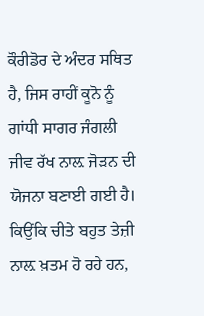ਕੌਰੀਡੋਰ ਦੇ ਅੰਦਰ ਸਥਿਤ ਹੈ, ਜਿਸ ਰਾਹੀਂ ਕੂਨੋ ਨੂੰ ਗਾਂਧੀ ਸਾਗਰ ਜੰਗਲੀ ਜੀਵ ਰੱਖ ਨਾਲ਼ ਜੋੜਨ ਦੀ ਯੋਜਨਾ ਬਣਾਈ ਗਈ ਹੈ। ਕਿਉਂਕਿ ਚੀਤੇ ਬਹੁਤ ਤੇਜ਼ੀ ਨਾਲ਼ ਖ਼ਤਮ ਹੋ ਰਹੇ ਹਨ,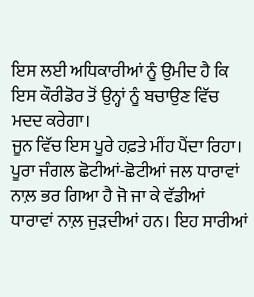ਇਸ ਲਈ ਅਧਿਕਾਰੀਆਂ ਨੂੰ ਉਮੀਦ ਹੈ ਕਿ ਇਸ ਕੌਰੀਡੋਰ ਤੋਂ ਉਨ੍ਹਾਂ ਨੂੰ ਬਚਾਉਣ ਵਿੱਚ ਮਦਦ ਕਰੇਗਾ।
ਜੂਨ ਵਿੱਚ ਇਸ ਪੂਰੇ ਹਫ਼ਤੇ ਮੀਂਹ ਪੈਂਦਾ ਰਿਹਾ। ਪੂਰਾ ਜੰਗਲ ਛੋਟੀਆਂ-ਛੋਟੀਆਂ ਜਲ ਧਾਰਾਵਾਂ ਨਾਲ਼ ਭਰ ਗਿਆ ਹੈ ਜੋ ਜਾ ਕੇ ਵੱਡੀਆਂ ਧਾਰਾਵਾਂ ਨਾਲ਼ ਜੁੜਦੀਆਂ ਹਨ। ਇਹ ਸਾਰੀਆਂ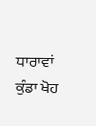ਧਾਰਾਵਾਂ ਕੁੰਡਾ ਖੋਹ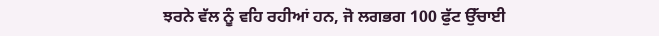ਝਰਨੇ ਵੱਲ ਨੂੰ ਵਹਿ ਰਹੀਆਂ ਹਨ, ਜੋ ਲਗਭਗ 100 ਫੁੱਟ ਉੱਚਾਈ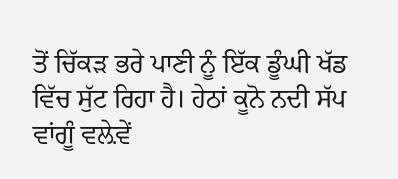ਤੋਂ ਚਿੱਕੜ ਭਰੇ ਪਾਣੀ ਨੂੰ ਇੱਕ ਡੂੰਘੀ ਖੱਡ ਵਿੱਚ ਸੁੱਟ ਰਿਹਾ ਹੈ। ਹੇਠਾਂ ਕੂਨੋ ਨਦੀ ਸੱਪ ਵਾਂਗੂੰ ਵਲ਼ੇਵੇਂ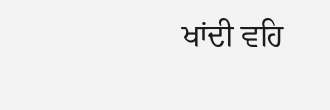ਖਾਂਦੀ ਵਹਿ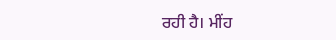ਰਹੀ ਹੈ। ਮੀਂਹ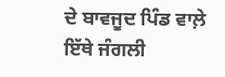ਦੇ ਬਾਵਜੂਦ ਪਿੰਡ ਵਾਲ਼ੇ ਇੱਥੇ ਜੰਗਲੀ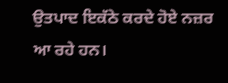ਉਤਪਾਦ ਇਕੱਠੇ ਕਰਦੇ ਹੋਏ ਨਜ਼ਰ ਆ ਰਹੇ ਹਨ।